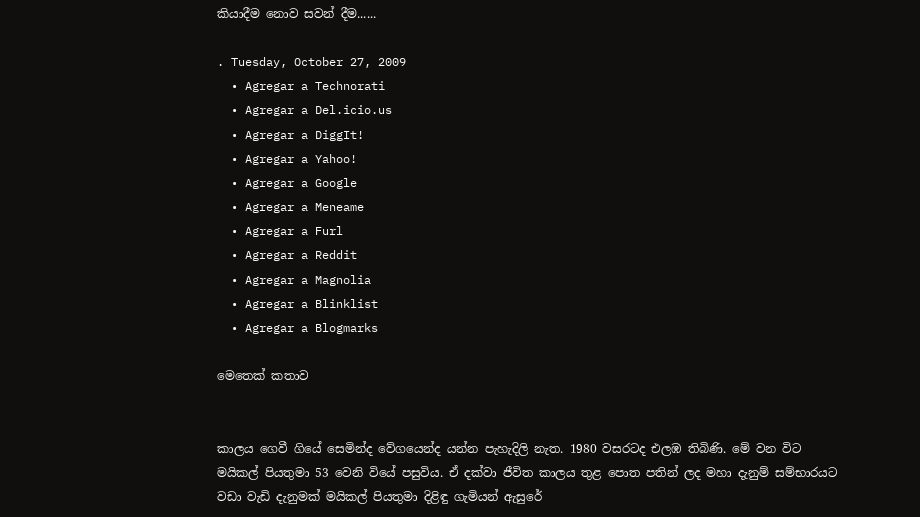කියාදීම නොව සවන් දීම......

. Tuesday, October 27, 2009
  • Agregar a Technorati
  • Agregar a Del.icio.us
  • Agregar a DiggIt!
  • Agregar a Yahoo!
  • Agregar a Google
  • Agregar a Meneame
  • Agregar a Furl
  • Agregar a Reddit
  • Agregar a Magnolia
  • Agregar a Blinklist
  • Agregar a Blogmarks

මෙතෙක් කතාව


කාලය ගෙවී ගියේ සෙමින්ද වේගයෙන්ද යන්න පැහැදිලි නැත. 1980 වසරටද එලඹ තිබිණි. මේ වන විට මයිකල් පියතුමා 53 වෙනි වියේ පසුවිය. ඒ දක්වා ජීවිත කාලය තුළ පොත පතින් ලද මහා දැනුම් සම්භාරයට වඩා වැඩි දැනුමක් මයිකල් පියතුමා දිළිඳු ගැමියන් ඇසුරේ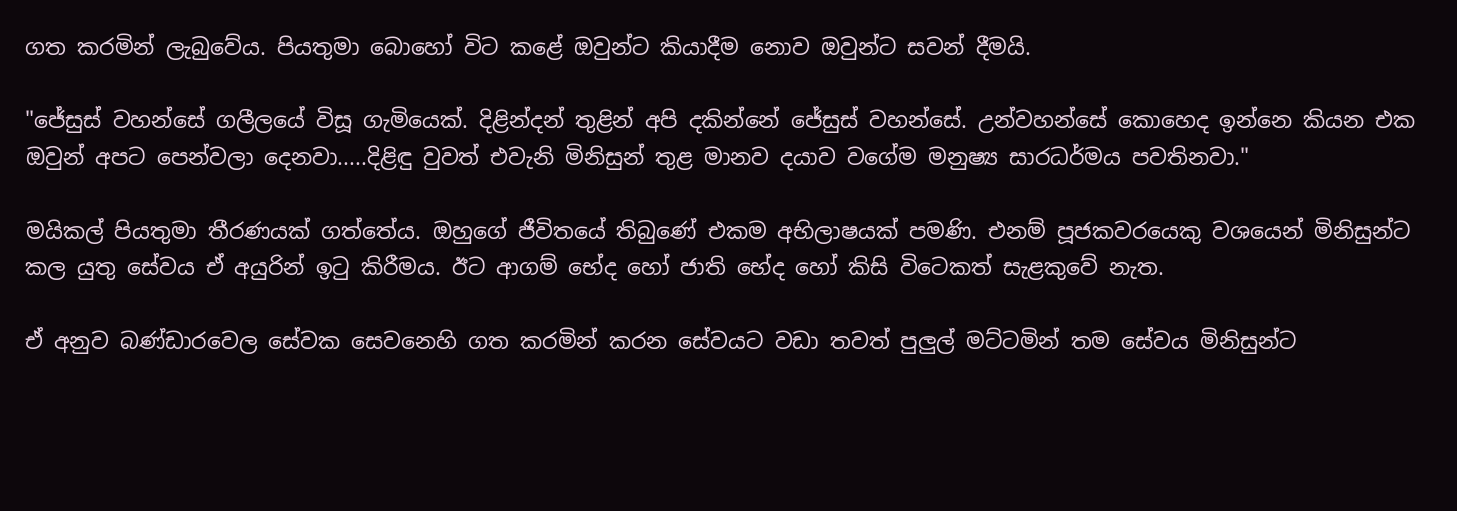ගත කරමින් ලැබුවේය. පියතුමා බොහෝ විට කළේ ඔවුන්ට කියාදීම නොව ඔවුන්ට සවන් දීමයි.

"ජේසුස් වහන්සේ ගලීලයේ විසූ ගැමියෙක්. දිළින්දන් තුළින් අපි දකින්නේ ජේසුස් වහන්සේ. උන්වහන්සේ කොහෙද ඉන්නෙ කියන එක ඔවුන් අපට පෙන්වලා දෙනවා.....දිළිඳු වුවත් එවැනි මිනිසුන් තුළ මානව දයාව වගේම මනුෂ්‍ය සාරධර්මය පවතිනවා."

මයිකල් පියතුමා තීරණයක් ගත්තේය. ඔහුගේ ජීවිතයේ තිබුණේ එකම අභිලාෂයක් පමණි. එනම් පූජකවරයෙකු වශයෙන් මිනිසුන්ට කල යුතු සේවය ඒ අයුරින් ඉටු කිරීමය. ඊට ආගම් භේද හෝ ජාති භේද හෝ කිසි විටෙකත් සැළකුවේ නැත.

ඒ අනුව බණ්ඩාරවෙල සේවක සෙවනෙහි ගත කරමින් කරන සේවයට වඩා තවත් පුලුල් මට්ටමින් තම සේවය මිනිසුන්ට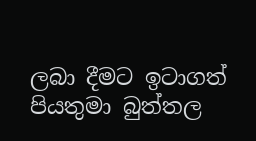ලබා දීමට ඉටාගත් පියතුමා බුත්තල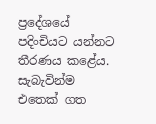ප්‍රදේශයේ පදිංචියට යන්නට තීරණය කළේය. සැබැවින්ම එතෙක් ගත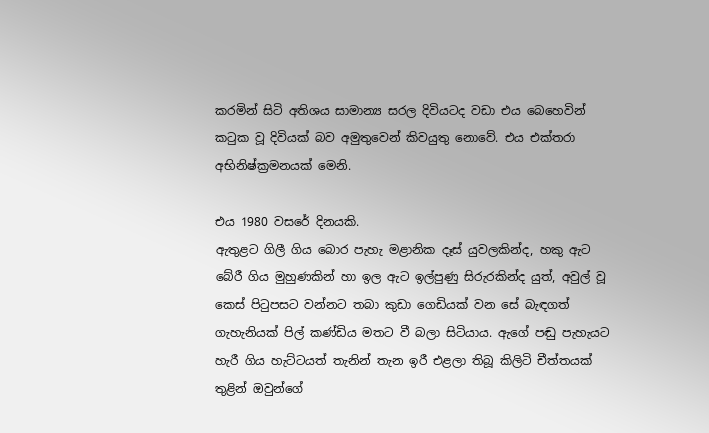කරමින් සිටි අතිශය සාමාන්‍ය සරල දිවියටද වඩා එය බෙහෙවින් කටුක වූ දිවියක් බව අමුතුවෙන් කිවයුතු නොවේ. එය එක්තරා අභිනිෂ්ක්‍රමනයක් මෙනි.

එය 1980 වසරේ දිනයකි.
ඇතුළට ගිලී ගිය බොර පැහැ මළානික දෑස් යුවලකින්ද, හකු ඇට බේරී ගිය මුහුණකින් හා ඉල ඇට ඉල්පුණු සිරුරකින්ද යුත්, අවුල් වූ කෙස් පිටුපසට වන්නට තබා කුඩා ගෙඩියක් වන සේ බැඳගත් ගැහැනියක් පිල් කණ්ඩිය මතට වී බලා සිටියාය. ඇගේ පඬු පැහැයට හැරී ගිය හැට්ටයත් තැනින් තැන ඉරී එළලා තිබූ කිලිටි චීත්තයක් තුළින් ඔවුන්ගේ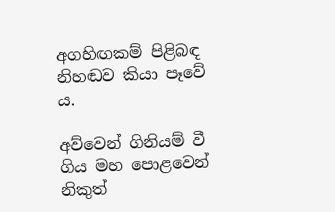අගහිඟකම් පිළිබඳ නිහඬව කියා පෑවේ ය.

අව්වෙන් ගිනියම් වී ගිය මහ පොළවෙන් නිකුත්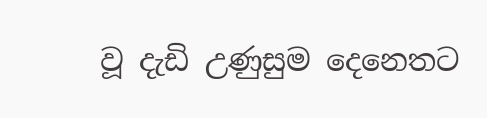වූ දැඩි උණුසුම දෙනෙතට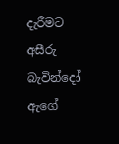දැරීමට අසීරු බැවින්දෝ ඇගේ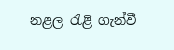නළල රැළි ගැන්වී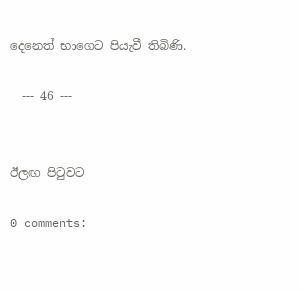දෙනෙත් භාගෙට පියැවී තිබිණි.

  --- 46 ---


ඊලඟ පිටුවට

0 comments: